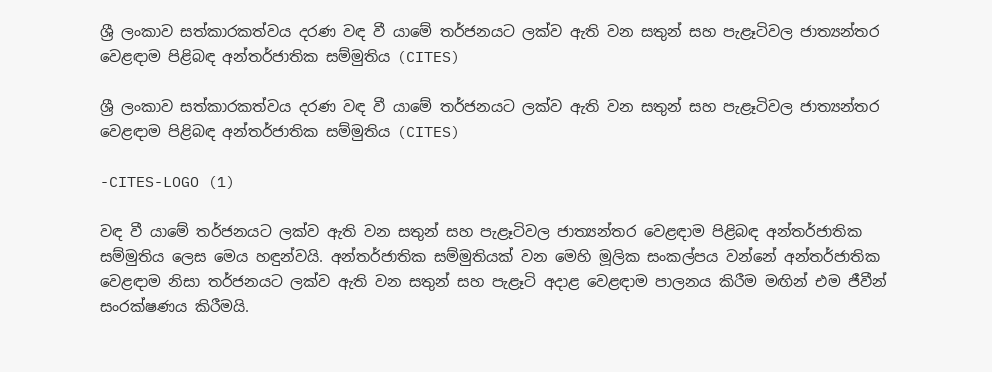ශ්‍රී ලංකාව සත්කාරකත්වය දරණ වඳ වී යාමේ තර්ජනයට ලක්ව ඇති වන සතුන් සහ පැළෑටිවල ජාත්‍යන්තර වෙළඳාම පිළිබඳ අන්තර්ජාතික සම්මුතිය (CITES)

ශ්‍රී ලංකාව සත්කාරකත්වය දරණ වඳ වී යාමේ තර්ජනයට ලක්ව ඇති වන සතුන් සහ පැළෑටිවල ජාත්‍යන්තර වෙළඳාම පිළිබඳ අන්තර්ජාතික සම්මුතිය (CITES)

-CITES-LOGO (1)

වඳ වී යාමේ තර්ජනයට ලක්ව ඇති වන සතුන් සහ පැළෑටිවල ජාත්‍යන්තර වෙළඳාම පිළිබඳ අන්තර්ජාතික සම්මුතිය ලෙස මෙය හඳුන්වයි. අන්තර්ජාතික සම්මුතියක් වන මෙහි මූලික සංකල්පය වන්නේ අන්තර්ජාතික වෙළඳාම නිසා තර්ජනයට ලක්ව ඇති වන සතුන් සහ පැළෑටි අදාළ වෙළඳාම පාලනය කිරීම මඟින් එම ජීවීන් සංරක්ෂණය කිරීමයි.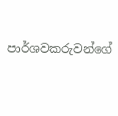පාර්ශවකරුවන්ගේ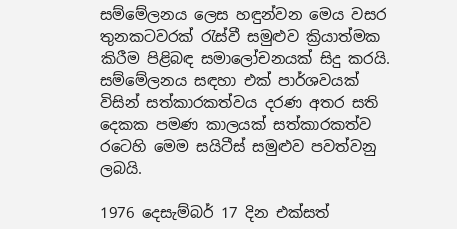සම්මේලනය ලෙස හඳුන්වන මෙය වසර තුනකටවරක් රැස්වී සමුළුව ක්‍රියාත්මක කිරීම පිළිබඳ සමාලෝචනයක් සිදු කරයි. සම්මේලනය සඳහා එක් පාර්ශවයක් විසින් සත්කාරකත්වය දරණ අතර සති දෙකක පමණ කාලයක් සත්කාරකත්ව රටෙහි මෙම සයිටීස් සමුළුව පවත්වනු ලබයි.

1976 දෙසැම්බර් 17 දින එක්සත්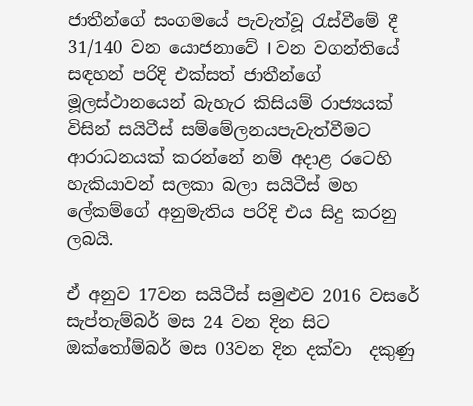ජාතීන්ගේ සංගමයේ පැවැත්වූ රැස්වීමේ දී 31/140 වන යොජනාවේ I වන වගන්තියේ සඳහන් පරිදි එක්සත් ජාතීන්ගේ මූලස්ථානයෙන් බැහැර කිසියම් රාජ්‍යයක් විසින් සයිටීස් සම්මේලනයපැවැත්වීමට ආරාධනයක් කරන්නේ නම් අදාළ රටෙහි හැකියාවන් සලකා බලා සයිටීස් මහ ලේකම්ගේ අනුමැතිය පරිදි එය සිදු කරනු ලබයි.

ඒ අනුව 17වන සයිටීස් සමුළුව 2016 වසරේ සැප්තැම්බර් මස 24 වන දින සිට ඔක්තෝම්බර් මස 03වන දින දක්වා  දකුණු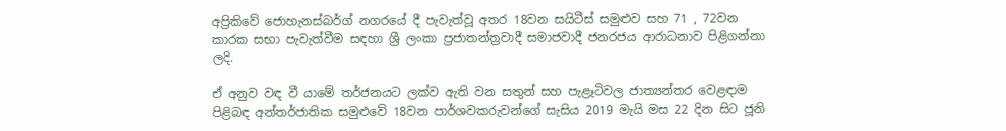අප්‍රිකිවේ ජොහැනස්බර්ග් නගරයේ දී පැවැත්වූ අතර 18වන සයිටීස් සමුළුව සහ 71 , 72වන කාරක සභා පැවැත්වීම සඳහා ශ්‍රී ලංකා ප්‍රජාතන්ත්‍රවාදී සමාජවාදී ජනරජය ආරාධනාව පිළිගන්නා ලදි.

ඒ අනුව වඳ වී යාමේ තර්ජනයට ලක්ව ඇති වන සතුන් සහ පැළෑටිවල ජාත්‍යන්තර වෙළඳාම පිළිබඳ අන්තර්ජාතික සමුළුවේ 18වන පාර්ශවකරුවන්ගේ සැසිය 2019 මැයි මස 22 දින සිට ජූනි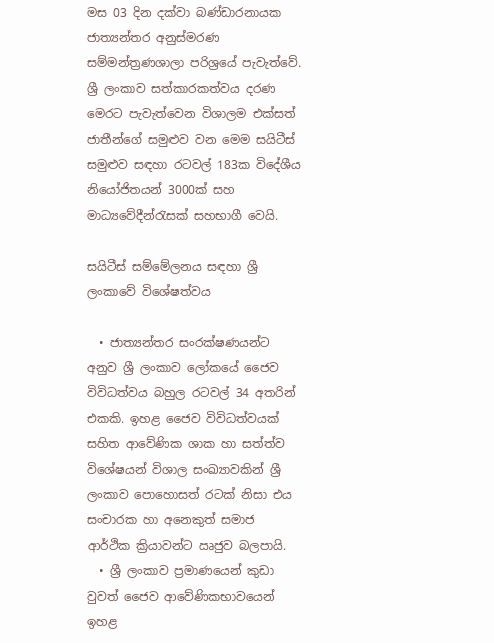මස 03 දින දක්වා බණ්ඩාරනායක ජාත්‍යන්තර අනුස්මරණ සම්මන්ත්‍රණශාලා පරිශ්‍රයේ පැවැත්වේ. ශ්‍රී ලංකාව සත්කාරකත්වය දරණ මෙරට පැවැත්වෙන විශාලම එක්සත් ජාතීන්ගේ සමුළුව වන මෙම සයිටීස් සමුළුව සඳහා රටවල් 183ක විදේශීය නියෝජිතයන් 3000ක් සහ මාධ්‍යවේදීන්රැසක් සහභාගී වෙයි.

සයිටීස් සම්මේලනය සඳහා ශ්‍රී ලංකාවේ විශේෂත්වය

  • ජාත්‍යන්තර සංරක්ෂණයන්ට අනුව ශ්‍රී ලංකාව ලෝකයේ ජෛව විවිධත්වය බහුල රටවල් 34 අතරින් එකකි. ඉහළ ජෛව විවිධත්වයක් සහිත ආවේණික ශාක හා සත්ත්ව විශේෂයන් විශාල සංඛ්‍යාවකින් ශ්‍රී ලංකාව පොහොසත් රටක් නිසා එය සංචාරක හා අනෙකුත් සමාජ ආර්ථික ක්‍රියාවන්ට ඍජුව බලපායි.
  • ශ්‍රී ලංකාව ප්‍රමාණයෙන් කුඩා වුවත් ජෛව ආවේණිකභාවයෙන් ඉහළ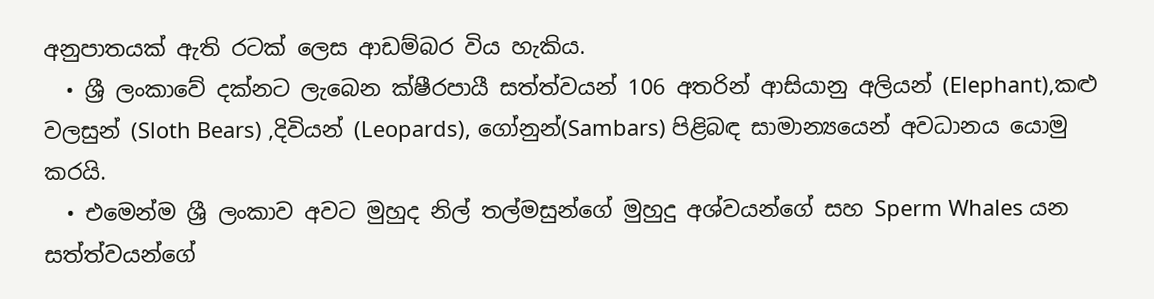අනුපාතයක් ඇති රටක් ලෙස ආඩම්බර විය හැකිය.
  • ශ්‍රී ලංකාවේ දක්නට ලැබෙන ක්ෂීරපායී සත්ත්වයන් 106 අතරින් ආසියානු අලියන් (Elephant),කළු වලසුන් (Sloth Bears) ,දිවියන් (Leopards), ගෝනුන්(Sambars) පිළිබඳ සාමාන්‍යයෙන් අවධානය යොමු කරයි.
  • එමෙන්ම ශ්‍රී ලංකාව අවට මුහුද නිල් තල්මසුන්ගේ මුහුදු අශ්වයන්ගේ සහ Sperm Whales යන සත්ත්වයන්ගේ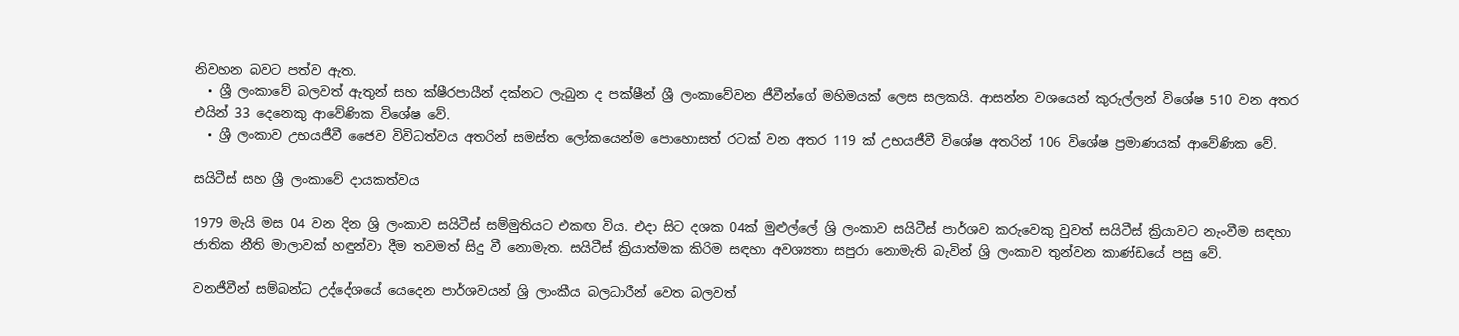නිවහන බවට පත්ව ඇත.
  • ශ්‍රී ලංකාවේ බලවත් ඇතුන් සහ ක්ෂීරපායීන් දක්නට ලැබුන ද පක්ෂීන් ශ්‍රී ලංකාවේවන ජීවීන්ගේ මහිමයක් ලෙස සලකයි. ආසන්න වශයෙන් කුරුල්ලන් විශේෂ 510 වන අතර එයින් 33 දෙනෙකු ආවේණික විශේෂ වේ.
  • ශ්‍රී ලංකාව උභයජීවී ජෛව විවිධත්වය අතරින් සමස්ත ලෝකයෙන්ම පොහොසත් රටක් වන අතර 119 ක් උභයජීවී විශේෂ අතරින් 106 විශේෂ ප්‍රමාණයක් ආවේණික වේ.

සයිටීස් සහ ශ්‍රී ලංකාවේ දායකත්වය

1979 මැයි මස 04 වන දින ශ්‍රි ලංකාව සයිටීස් සම්මුතියට එකඟ විය. එදා සිට දශක 04ක් මුළුල්ලේ ශ්‍රි ලංකාව සයිටීස් පාර්ශව කරුවෙකු වුවත් සයිටීස් ක්‍රියාවට නැංවීම සඳහා ජාතික නීති මාලාවක් හඳුන්වා දීම තවමත් සිදු වී නොමැත. සයිටීස් ක්‍රියාත්මක කිරිම සඳහා අවශ්‍යතා සපුරා නොමැති බැවින් ශ්‍රි ලංකාව තුන්වන කාණ්ඩයේ පසු වේ.

වනජීවීන් සම්බන්ධ උද්දේශයේ යෙදෙන පාර්ශවයන් ශ්‍රි ලාංකීය බලධාරීන් වෙත බලවත්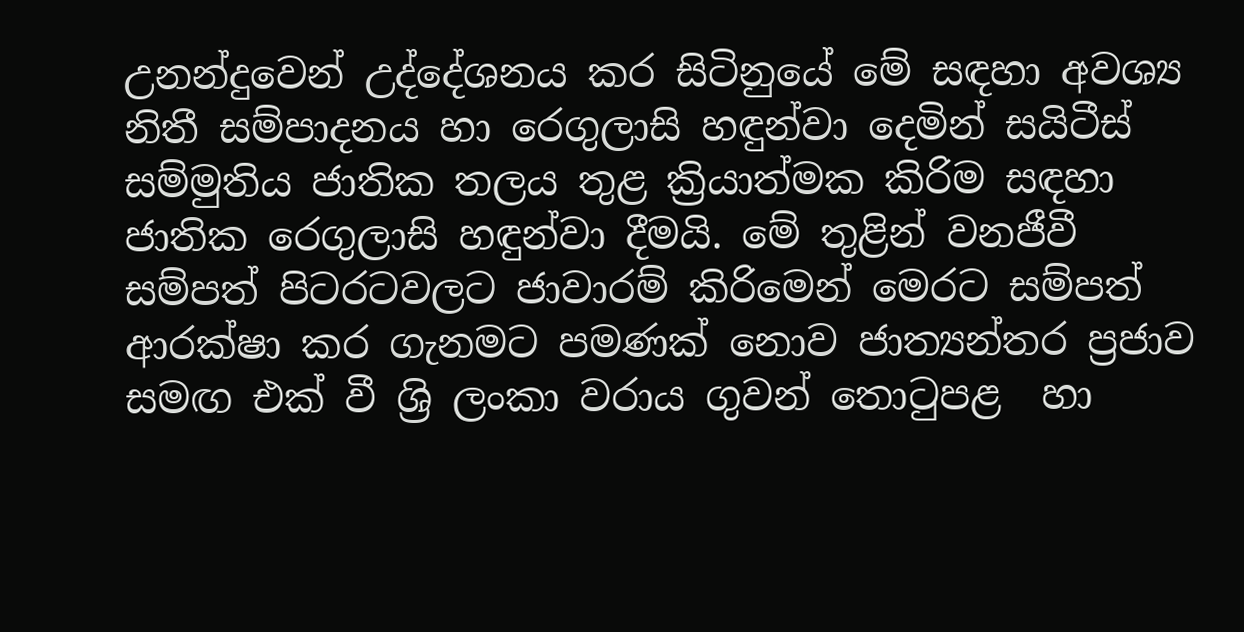උනන්දුවෙන් උද්දේශනය කර සිටිනුයේ මේ සඳහා අවශ්‍ය නිතී සම්පාදනය හා රෙගුලාසි හඳුන්වා දෙමින් සයිටීස් සම්මුතිය ජාතික තලය තුළ ක්‍රියාත්මක කිරිම සඳහා ජාතික රෙගුලාසි හඳුන්වා දීමයි. මේ තුළින් වනජීවී සම්පත් පිටරටවලට ජාවාරම් කිරිමෙන් මෙරට සම්පත් ආරක්ෂා කර ගැනමට පමණක් නොව ජාත්‍යන්තර ප්‍රජාව සමඟ එක් වී ශ්‍රි ලංකා වරාය ගුවන් තොටුපළ  හා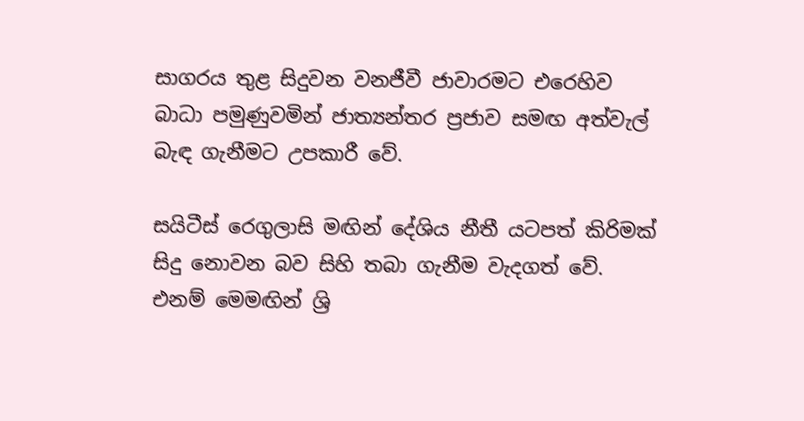සාගරය තුළ සිදුවන වනජීවී ජාවාරමට එරෙහිව බාධා පමුණුවමින් ජාත්‍යන්තර ප්‍රජාව සමඟ අත්වැල් බැඳ ගැනීමට උපකාරී වේ.

සයිටීස් රෙගුලාසි මඟින් දේශිය නීතී යටපත් කිරිමක් සිදු නොවන බව සිහි තබා ගැනීම වැදගත් වේ. එනම් මෙමඟින් ශ්‍රි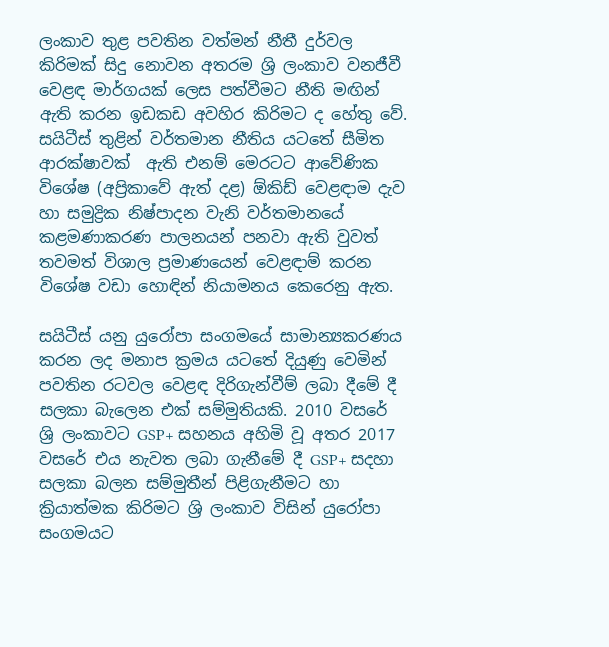ලංකාව තුළ පවතින වත්මන් නීතී දුර්වල කිරිමක් සිදු නොවන අතරම ශ්‍රි ලංකාව වනජීවී වෙළඳ මාර්ගයක් ලෙස පත්වීමට නීති මඟින් ඇති කරන ඉඩකඩ අවහිර කිරිමට ද හේතු වේ. සයිටීස් තුළින් වර්තමාන නීතිය යටතේ සීමිත ආරක්ෂාවක්  ඇති එනම් මෙරටට ආවේණික විශේෂ (අප්‍රිකාවේ ඇත් දළ) ඕකිඩ් වෙළඳාම දැව හා සමුද්‍රික නිෂ්පාදන වැනි වර්තමානයේ කළමණාකරණ පාලනයන් පනවා ඇති වුවත් තවමත් විශාල ප්‍රමාණයෙන් වෙළඳාම් කරන විශේෂ වඩා හොඳින් නියාමනය කෙරෙනු ඇත.

සයිටීස් යනු යුරෝපා සංගමයේ සාමාන්‍යකරණය කරන ලද මනාප ක්‍රමය යටතේ දියුණු වෙමින් පවතින රටවල වෙළඳ දිරිගැන්වීම් ලබා දීමේ දී සලකා බැලෙන එක් සම්මුතියකි. 2010 වසරේ ශ්‍රි ලංකාවට GSP+ සහනය අහිමි වූ අතර 2017 වසරේ එය නැවත ලබා ගැනීමේ දී GSP+ සදහා සලකා බලන සම්මුතීන් පිළිගැනීමට හා ක්‍රියාත්මක කිරිමට ශ්‍රි ලංකාව විසින් යුරෝපා සංගමයට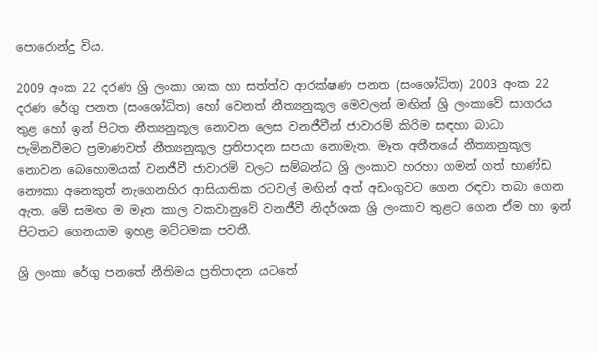පොරොන්දු විය.

2009 අංක 22 දරණ ශ්‍රි ලංකා ශාක හා සත්ත්ව ආරක්ෂණ පනත (සංශෝධිත) 2003 අංක 22 දරණ රේගු පනත (සංශෝධිත) හෝ වෙනත් නීත්‍යනුකූල මෙවලන් මඟින් ශ්‍රි ලංකාවේ සාගරය තුළ හෝ ඉන් පිටත නීත්‍යනුකූල නොවන ලෙස වනජීවීන් ජාවාරම් කිරිම සඳහා බාධා පැමිනවීමට ප්‍රමාණවත් නීත්‍යනුකූල ප්‍රතිපාදන සපයා නොමැත. මෑත අතීතයේ නීත්‍යානුකූල නොවන බෙහොමයක් වනජීවී ජාවාරම් වලට සම්බන්ධ ශ්‍රි ලංකාව හරහා ගමන් ගත් භාණ්ඩ නෞකා අනෙකුත් නැගෙනහිර ආසියාතික රටවල් මඟින් අත් අඩංගුවට ගෙන රඳවා තබා ගෙන ඇත. මේ සමඟ ම මෑත කාල වකවානුවේ වනජීවී නිදර්ශක ශ්‍රි ලංකාව තුළට ගෙන ඒම හා ඉන් පිටතට ගෙනයාම ඉහළ මට්ටමක පවතී.

ශ්‍රි ලංකා රේගු පනතේ නීතිමය ප්‍රතිපාදන යටතේ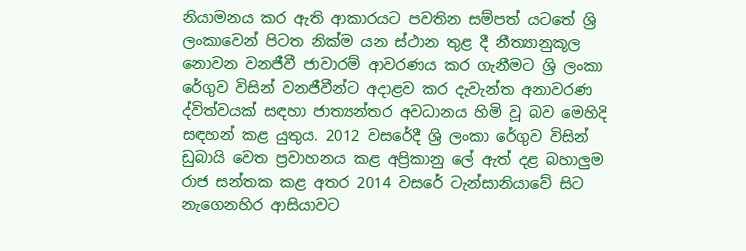නියාමනය කර ඇති ආකාරයට පවතින සම්පත් යටතේ ශ්‍රි ලංකාවෙන් පිටත නික්ම යන ස්ථාන තුළ දී නීත්‍යානුකූල නොවන වනජීවී ජාවාරම් ආවරණය කර ගැනීමට ශ්‍රි ලංකා රේගුව විසින් වනජීවීන්ට අදාළව කර දැවැන්ත අනාවරණ ද්විත්වයක් සඳහා ජාත්‍යන්තර අවධානය හිමි වූ බව මෙහිදි සඳහන් කළ යුතුය. 2012 වසරේදී ශ්‍රි ලංකා රේගුව විසින් ඩුබායි වෙත ප්‍රවාහනය කළ අප්‍රිකානු ලේ ඇත් දළ බහාලුම රාජ සන්තක කළ අතර 2014 වසරේ ටැන්සානියාවේ සිට නැගෙනහිර ආසියාවට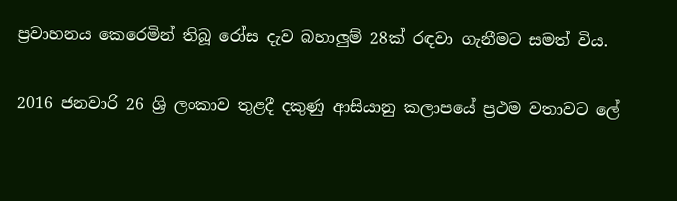ප්‍රවාහනය කෙරෙමින් තිබූ රෝස දැව බහාලුම් 28ක් රඳවා ගැනීමට සමත් විය.

2016 ජනවාරි 26 ශ්‍රි ලංකාව තුළදී දකුණු ආසියානු කලාපයේ ප්‍රථම වතාවට ලේ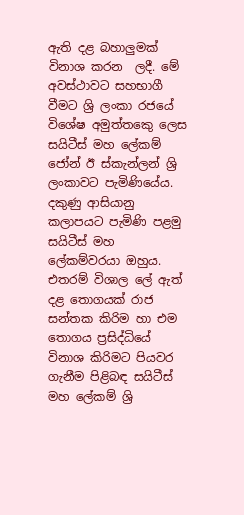ඇති දළ බහාලුමක් විනාශ කරන  ලදී. මේ අවස්ථාවට සහභාගී වීමට ශ්‍රි ලංකා රජයේ විශේෂ අමුත්තකෙු ලෙස සයිටීස් මහ ලේකම් ජෝන් ඊ ස්කැන්ලන් ශ්‍රි ලංකාවට පැමිණියේය. දකුණු ආසියානු කලාපයට පැමිණි පළමු සයිටීස් මහ ලේකම්වරයා ඔහුය. එතරම් විශාල ලේ ඇත් දළ තොගයක් රාජ සන්තක කිරිම හා එම තොගය ප්‍රසිද්ධියේ විනාශ කිරිමට පියවර ගැනීම පිළිබඳ සයිටීස් මහ ලේකම් ශ්‍රි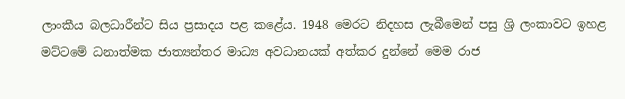ලාංකීය බලධාරීන්ට සිය ප්‍රසාදය පළ කළේය. 1948 මෙරට නිදහස ලැබීමෙන් පසු ශ්‍රි ලංකාවට ඉහළ මට්ටමේ ධනාත්මක ජාත්‍යන්තර මාධ්‍ය අවධානයක් අත්කර දුන්නේ මෙම රාජ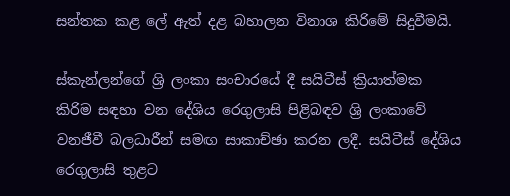සන්තක කළ ලේ ඇත් දළ බහාලන විනාශ කිරිමේ සිදුවීමයි.

ස්කැන්ලන්ගේ ශ්‍රි ලංකා සංචාරයේ දී සයිටීස් ක්‍රියාත්මක කිරිම සඳහා වන දේශිය රෙගුලාසි පිළිබඳව ශ්‍රි ලංකාවේ වනජීවී බලධාරීන් සමඟ සාකාච්ඡා කරන ලදී. සයිටීස් දේශිය රෙගුලාසි තුළට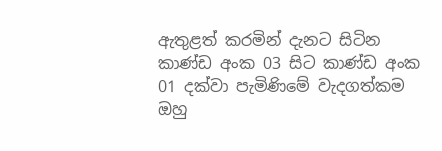ඇතුළත් කරමින් දැනට සිටින කාණ්ඩ අංක 03 සිට කාණ්ඩ අංක 01 දක්වා පැමිණිමේ වැදගත්කම ඔහු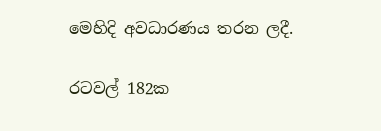මෙහිදි අවධාරණය තරන ලදී.

රටවල් 182ක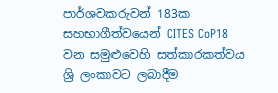පාර්ශවකරුවන් 183ක සහභාගීත්වයෙන් CITES CoP18 වන සමුළුවෙහි සත්කාරකත්වය ශ්‍රි ලංකාවට ලබාදීම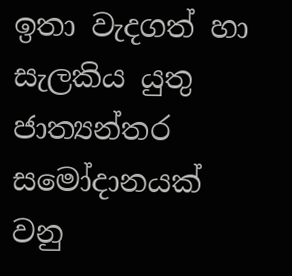ඉතා වැදගත් හා සැලකිය යුතු ජාත්‍යන්තර සමෝදානයක් වනු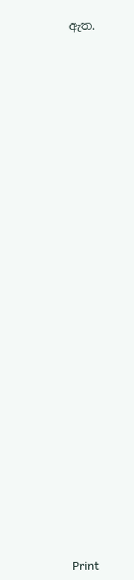ඇත.





























Print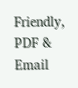Friendly, PDF & Email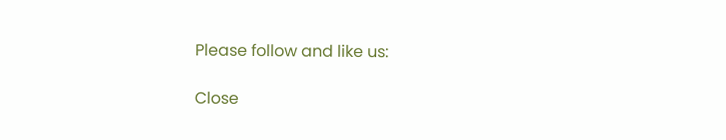Please follow and like us:

Close